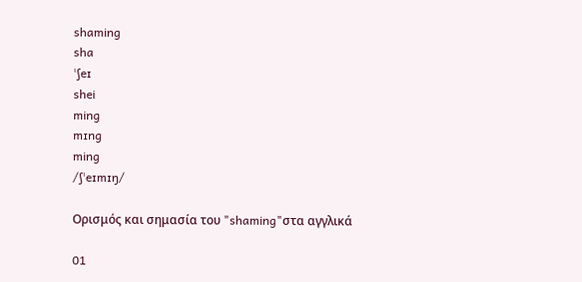shaming
sha
ˈʃeɪ
shei
ming
mɪng
ming
/ʃˈeɪmɪŋ/

Ορισμός και σημασία του "shaming"στα αγγλικά

01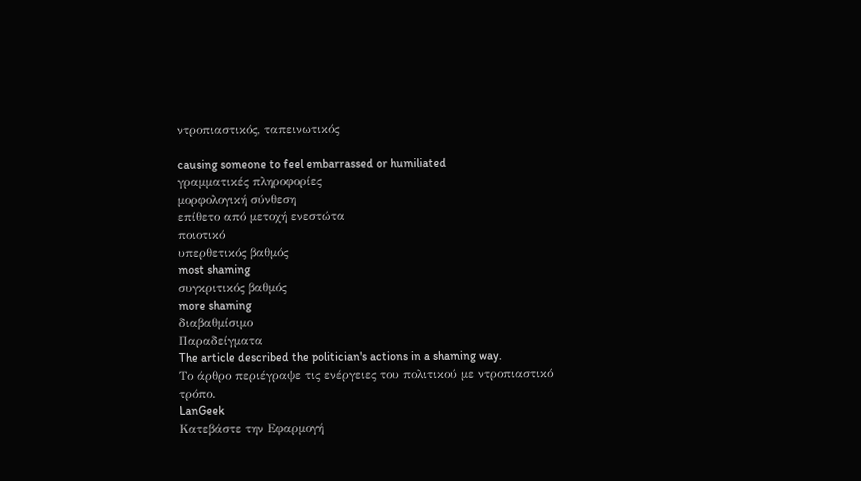ντροπιαστικός, ταπεινωτικός

causing someone to feel embarrassed or humiliated
γραμματικές πληροφορίες
μορφολογική σύνθεση
επίθετο από μετοχή ενεστώτα
ποιοτικό
υπερθετικός βαθμός
most shaming
συγκριτικός βαθμός
more shaming
διαβαθμίσιμο
Παραδείγματα
The article described the politician's actions in a shaming way.
Το άρθρο περιέγραψε τις ενέργειες του πολιτικού με ντροπιαστικό τρόπο.
LanGeek
Κατεβάστε την Εφαρμογή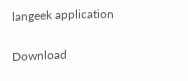langeek application

Download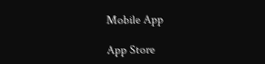Mobile App

App Store